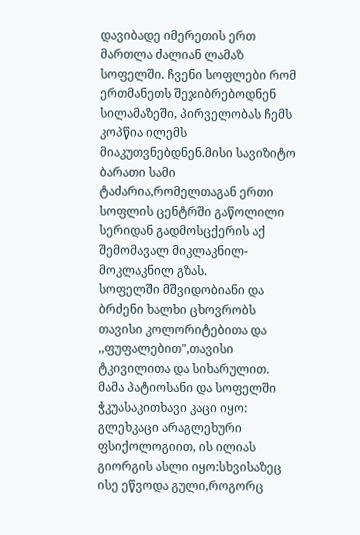დავიბადე იმერეთის ერთ მართლა ძალიან ლამაზ სოფელში. ჩვენი სოფლები რომ ერთმანეთს შეჯიბრებოდნენ სილამაზეში, პირველობას ჩემს კოპწია ილემს მიაკუთვნებდნენ.მისი სავიზიტო ბარათი სამი ტაძარია,რომელთაგან ერთი სოფლის ცენტრში გაწოლილი სერიდან გადმოსცქერის აქ შემომავალ მიკლაკნილ-მოკლაკნილ გზას.
სოფელში მშვიდობიანი და ბრძენი ხალხი ცხოვრობს თავისი კოლორიტებითა და ,,ფუფალებით",თავისი ტკივილითა და სიხარულით.
მამა პატიოსანი და სოფელში ჭკუასაკითხავი კაცი იყო: გლეხკაცი არაგლეხური ფსიქოლოგიით, ის ილიას გიორგის ასლი იყო:სხვისაზეც ისე ეწვოდა გული,როგორც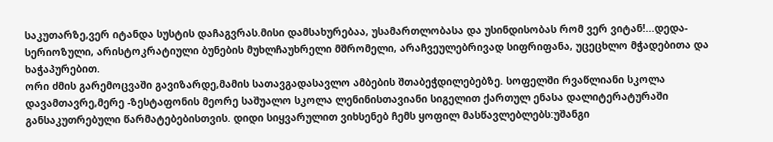საკუთარზე,ვერ იტანდა სუსტის დაჩაგვრას.მისი დამსახურებაა, უსამართლობასა და უსინდისობას რომ ვერ ვიტან!...დედა- სერიოზული, არისტოკრატიული ბუნების მუხლჩაუხრელი მშრომელი, არაჩვეულებრივად სიფრიფანა, უცეცხლო მჭადებითა და ხაჭაპურებით.
ორი ძმის გარემოცვაში გავიზარდე,მამის სათავგადასავლო ამბების შთაბეჭდილებებზე. სოფელში რვაწლიანი სკოლა დავამთავრე,მერე -ზესტაფონის მეორე საშუალო სკოლა ლენინისთავიანი სიგელით ქართულ ენასა დალიტერატურაში განსაკუთრებული წარმატებებისთვის. დიდი სიყვარულით ვიხსენებ ჩემს ყოფილ მასწავლებლებს:უშანგი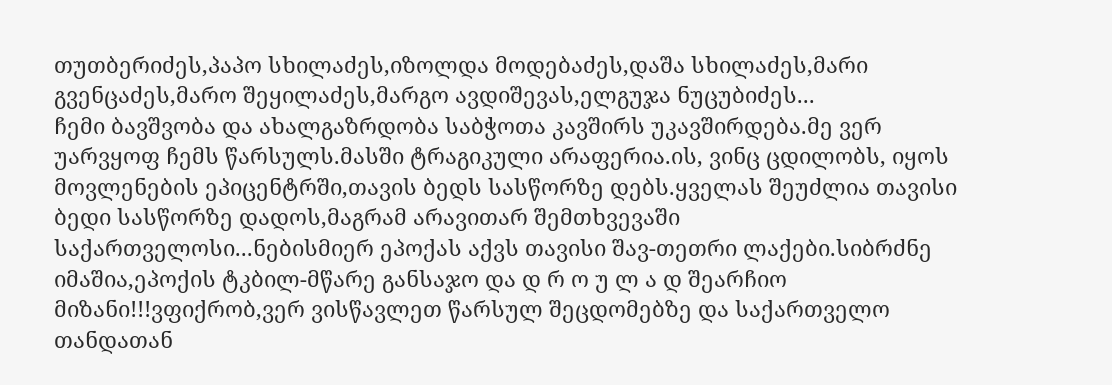თუთბერიძეს,პაპო სხილაძეს,იზოლდა მოდებაძეს,დაშა სხილაძეს,მარი გვენცაძეს,მარო შეყილაძეს,მარგო ავდიშევას,ელგუჯა ნუცუბიძეს...
ჩემი ბავშვობა და ახალგაზრდობა საბჭოთა კავშირს უკავშირდება.მე ვერ უარვყოფ ჩემს წარსულს.მასში ტრაგიკული არაფერია.ის, ვინც ცდილობს, იყოს მოვლენების ეპიცენტრში,თავის ბედს სასწორზე დებს.ყველას შეუძლია თავისი ბედი სასწორზე დადოს,მაგრამ არავითარ შემთხვევაში საქართველოსი...ნებისმიერ ეპოქას აქვს თავისი შავ-თეთრი ლაქები.სიბრძნე იმაშია,ეპოქის ტკბილ-მწარე განსაჯო და დ რ ო უ ლ ა დ შეარჩიო მიზანი!!!ვფიქრობ,ვერ ვისწავლეთ წარსულ შეცდომებზე და საქართველო თანდათან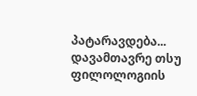პატარავდება...
დავამთავრე თსუ ფილოლოგიის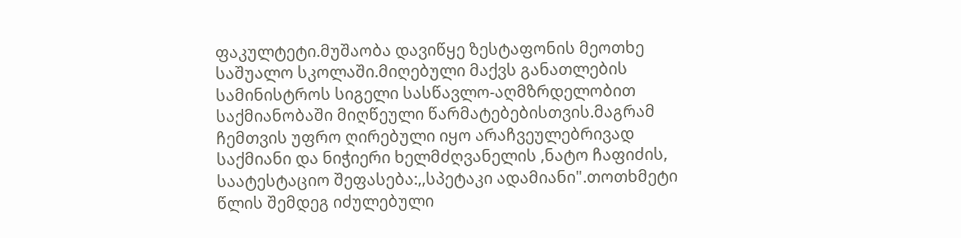ფაკულტეტი.მუშაობა დავიწყე ზესტაფონის მეოთხე საშუალო სკოლაში.მიღებული მაქვს განათლების სამინისტროს სიგელი სასწავლო-აღმზრდელობით საქმიანობაში მიღწეული წარმატებებისთვის.მაგრამ ჩემთვის უფრო ღირებული იყო არაჩვეულებრივად საქმიანი და ნიჭიერი ხელმძღვანელის ,ნატო ჩაფიძის, საატესტაციო შეფასება:,,სპეტაკი ადამიანი".თოთხმეტი წლის შემდეგ იძულებული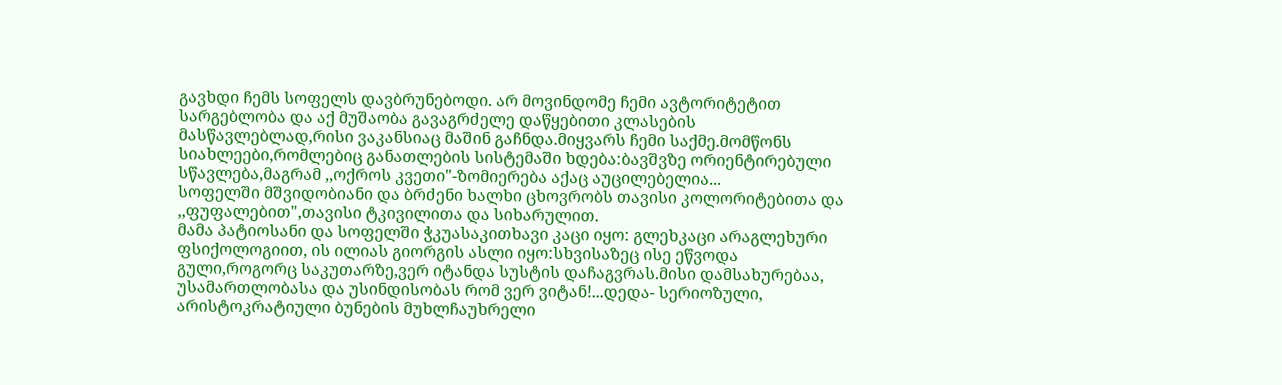გავხდი ჩემს სოფელს დავბრუნებოდი. არ მოვინდომე ჩემი ავტორიტეტით სარგებლობა და აქ მუშაობა გავაგრძელე დაწყებითი კლასების მასწავლებლად,რისი ვაკანსიაც მაშინ გაჩნდა.მიყვარს ჩემი საქმე.მომწონს სიახლეები,რომლებიც განათლების სისტემაში ხდება:ბავშვზე ორიენტირებული სწავლება,მაგრამ ,,ოქროს კვეთი"-ზომიერება აქაც აუცილებელია...
სოფელში მშვიდობიანი და ბრძენი ხალხი ცხოვრობს თავისი კოლორიტებითა და ,,ფუფალებით",თავისი ტკივილითა და სიხარულით.
მამა პატიოსანი და სოფელში ჭკუასაკითხავი კაცი იყო: გლეხკაცი არაგლეხური ფსიქოლოგიით, ის ილიას გიორგის ასლი იყო:სხვისაზეც ისე ეწვოდა გული,როგორც საკუთარზე,ვერ იტანდა სუსტის დაჩაგვრას.მისი დამსახურებაა, უსამართლობასა და უსინდისობას რომ ვერ ვიტან!...დედა- სერიოზული, არისტოკრატიული ბუნების მუხლჩაუხრელი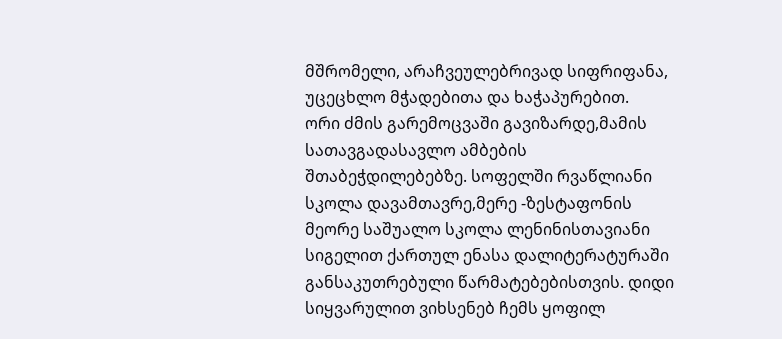მშრომელი, არაჩვეულებრივად სიფრიფანა, უცეცხლო მჭადებითა და ხაჭაპურებით.
ორი ძმის გარემოცვაში გავიზარდე,მამის სათავგადასავლო ამბების შთაბეჭდილებებზე. სოფელში რვაწლიანი სკოლა დავამთავრე,მერე -ზესტაფონის მეორე საშუალო სკოლა ლენინისთავიანი სიგელით ქართულ ენასა დალიტერატურაში განსაკუთრებული წარმატებებისთვის. დიდი სიყვარულით ვიხსენებ ჩემს ყოფილ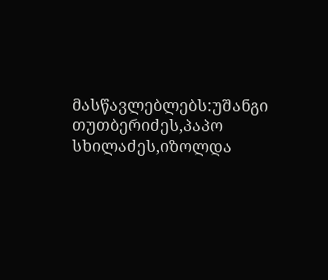მასწავლებლებს:უშანგი თუთბერიძეს,პაპო სხილაძეს,იზოლდა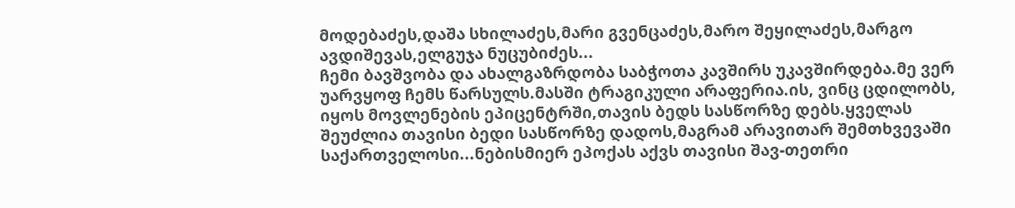მოდებაძეს,დაშა სხილაძეს,მარი გვენცაძეს,მარო შეყილაძეს,მარგო ავდიშევას,ელგუჯა ნუცუბიძეს...
ჩემი ბავშვობა და ახალგაზრდობა საბჭოთა კავშირს უკავშირდება.მე ვერ უარვყოფ ჩემს წარსულს.მასში ტრაგიკული არაფერია.ის, ვინც ცდილობს, იყოს მოვლენების ეპიცენტრში,თავის ბედს სასწორზე დებს.ყველას შეუძლია თავისი ბედი სასწორზე დადოს,მაგრამ არავითარ შემთხვევაში საქართველოსი...ნებისმიერ ეპოქას აქვს თავისი შავ-თეთრი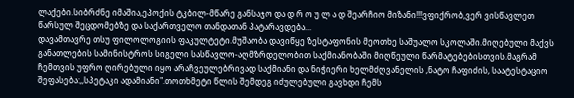ლაქები.სიბრძნე იმაშია,ეპოქის ტკბილ-მწარე განსაჯო და დ რ ო უ ლ ა დ შეარჩიო მიზანი!!!ვფიქრობ,ვერ ვისწავლეთ წარსულ შეცდომებზე და საქართველო თანდათან პატარავდება...
დავამთავრე თსუ ფილოლოგიის ფაკულტეტი.მუშაობა დავიწყე ზესტაფონის მეოთხე საშუალო სკოლაში.მიღებული მაქვს განათლების სამინისტროს სიგელი სასწავლო-აღმზრდელობით საქმიანობაში მიღწეული წარმატებებისთვის.მაგრამ ჩემთვის უფრო ღირებული იყო არაჩვეულებრივად საქმიანი და ნიჭიერი ხელმძღვანელის ,ნატო ჩაფიძის, საატესტაციო შეფასება:,,სპეტაკი ადამიანი".თოთხმეტი წლის შემდეგ იძულებული გავხდი ჩემს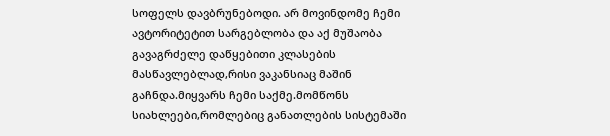სოფელს დავბრუნებოდი. არ მოვინდომე ჩემი ავტორიტეტით სარგებლობა და აქ მუშაობა გავაგრძელე დაწყებითი კლასების მასწავლებლად,რისი ვაკანსიაც მაშინ გაჩნდა.მიყვარს ჩემი საქმე.მომწონს სიახლეები,რომლებიც განათლების სისტემაში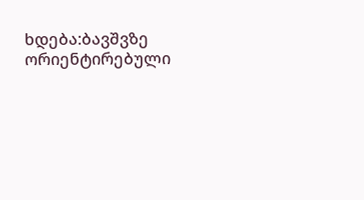ხდება:ბავშვზე ორიენტირებული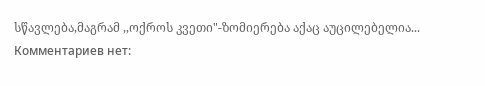სწავლება,მაგრამ ,,ოქროს კვეთი"-ზომიერება აქაც აუცილებელია...
Комментариев нет: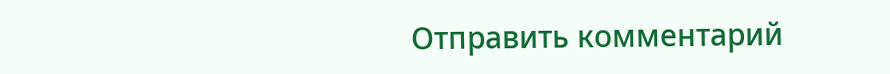Отправить комментарий